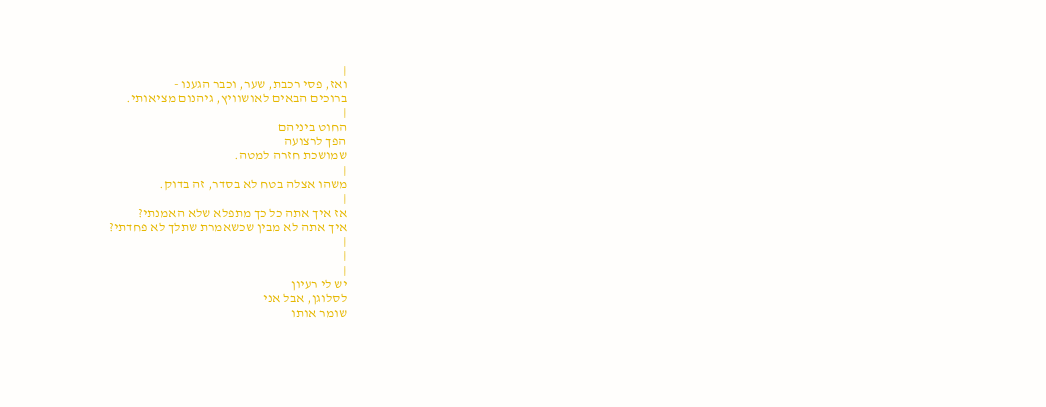|
ואז, פסי רכבת, שער, וכבר הגענו -
ברוכים הבאים לאושוויץ, גיהנום מציאותי.
|
החוט ביניהם
הפך לרצועה
שמושכת חזרה למטה.
|
משהו אצלה בטח לא בסדר, זה בדוק.
|
אז איך אתה כל כך מתפלא שלא האמנתי?
איך אתה לא מבין שכשאמרת שתלך לא פחדתי?
|
|
|
יש לי רעיון
לסלוגן, אבל אני
שומר אותו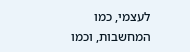לעצמי, כמו
המחשבות, וכמו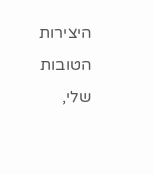היצירות הטובות
שלי,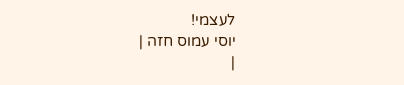לעצמי!
יוסי עמוס חזה |
|